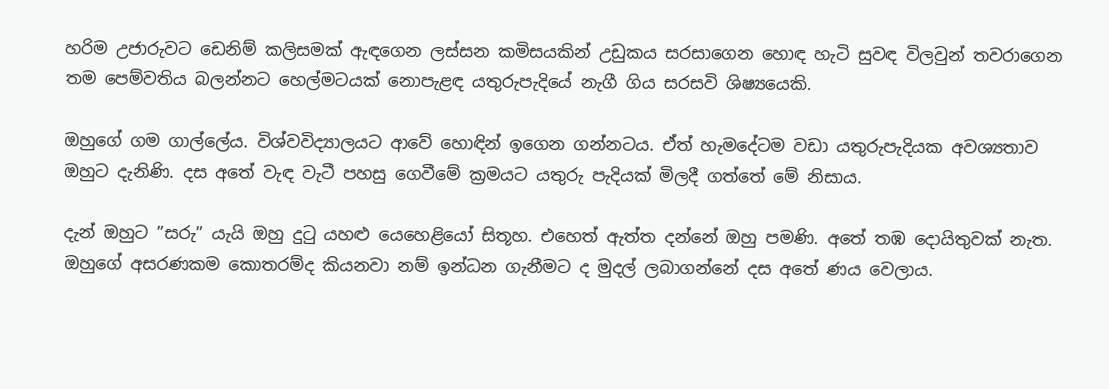හරිම උජාරුවට ඩෙනිම් කලිසමක් ඇඳගෙන ලස්සන කමිසයකින් උඩුකය සරසාගෙන හොඳ හැටි සුවඳ විලවුන් තවරාගෙන තම පෙම්වතිය බලන්නට හෙල්මටයක් නොපැළඳ යතුරුපැදියේ නැගී ගිය සරසවි ශිෂ්‍යයෙකි.

ඔහුගේ ගම ගාල්ලේය. විශ්වවිද්‍යාලයට ආවේ හොඳින් ඉගෙන ගන්නටය. ඒත් හැමදේටම වඩා යතුරුපැදියක අවශ්‍යතාව ඔහුට දැනිණි. දස අතේ වැඳ වැටී පහසු ගෙවීමේ ක්‍රමයට යතුරු පැදියක් මිලදී ගත්තේ මේ නිසාය.

දැන් ඔහුට ”සරු” යැයි ඔහු දුටු යහළු යෙහෙළියෝ සිතූහ. එහෙත් ඇත්ත දන්නේ ඔහු පමණි. අතේ තඹ දොයිතුවක් නැත. ඔහුගේ අසරණකම කොතරම්ද කියනවා නම් ඉන්ධන ගැනීමට ද මුදල් ලබාගන්නේ දස අතේ ණය වෙලාය.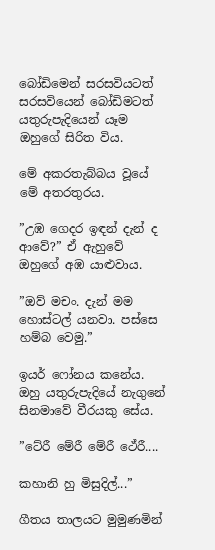බෝඩිමෙන් සරසවියටත් සරසවියෙන් බෝඩිමටත් යතුරුපැදියෙන් යෑම ඔහුගේ සිරිත විය.

මේ අකරතැබ්බය වූයේ මේ අතරතුරය.

”උඹ ගෙදර ඉඳන් දැන් ද ආවේ?” ඒ ඇහුවේ ඔහුගේ අඹ යාළුවාය.

”ඔව් මචං. දැන් මම හොස්ටල් යනවා. පස්සෙ හම්බ වෙමු.”

ඉයර් ෆෝනය කනේය. ඔහු යතුරුපැදියේ නැගුනේ සිනමාවේ වීරයකු සේය.

”ටේරී මේරී මේරී ථේරී....

කහානි හු මිසුදිල්...”

ගීතය තාලයට මුමුණමින්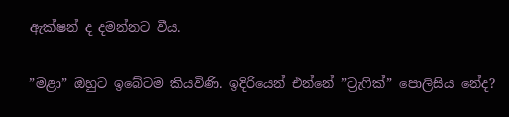ඇක්ෂන් ද දමන්නට වීය.

”මළා” ඔහුට ඉබේටම කියවිණි. ඉදිරියෙන් එන්නේ ”ට්‍රැෆික්” පොලිසිය නේද?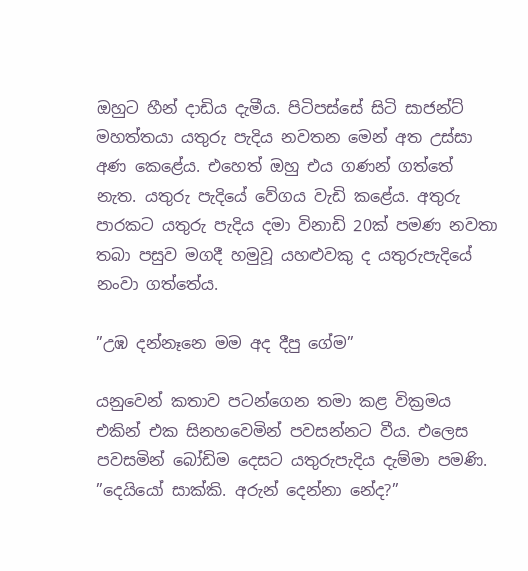ඔහුට හීන් දාඩිය දැමීය. පිටිපස්සේ සිටි සාජන්ට් මහත්තයා යතුරු පැදිය නවතන මෙන් අත උස්සා අණ කෙළේය. එහෙත් ඔහු එය ගණන් ගත්තේ නැත. යතුරු පැදියේ වේගය වැඩි කළේය. අතුරු පාරකට යතුරු පැදිය දමා විනාඩි 20ක් පමණ නවතා තබා පසුව මගදී හමුවූ යහළුවකු ද යතුරුපැදියේ නංවා ගත්තේය.

”උඹ දන්නෑනෙ මම අද දීපු ගේම”

යනුවෙන් කතාව පටන්ගෙන තමා කළ වික්‍රමය එකින් එක සිනහවෙමින් පවසන්නට වීය. එලෙස පවසමින් බෝඩිම දෙසට යතුරුපැදිය දැම්මා පමණි.
”දෙයියෝ සාක්කි. අරුන් දෙන්නා නේද?”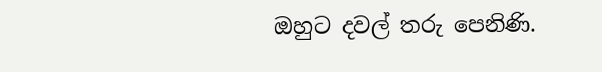ඔහුට දවල් තරු පෙනිණි.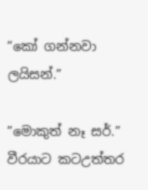”කෝ ගන්නවා ලයිසන්.”

”මොකුත් නෑ සර්.” වීරයාට කටඋත්තර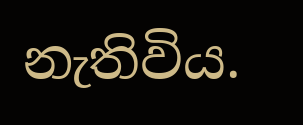නැතිවිය.